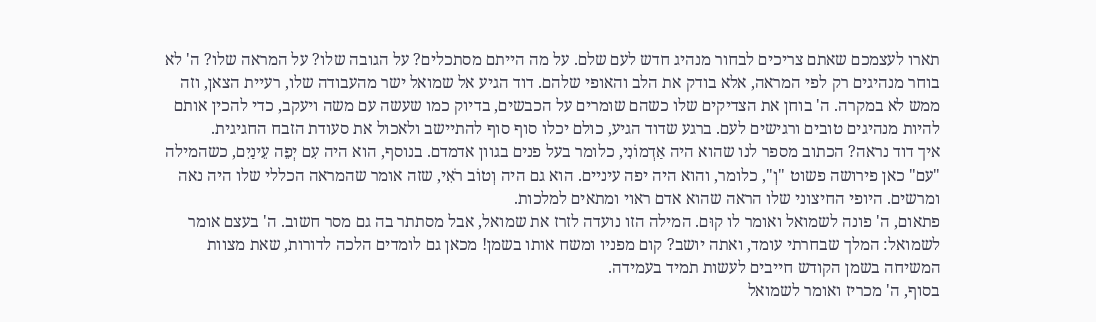תארו לעצמכם שאתם צריכים לבחור מנהיג חדש לעם שלם. על מה הייתם מסתכלים? על הגובה שלו? על המראה שלו? ה' לא בוחר מנהיגים רק לפי המראה, אלא בודק את הלב והאופי שלהם. דוד הגיע אל שמואל ישר מהעבודה שלו, רעיית הצאן, וזה ממש לא במקרה. ה' בוחן את הצדיקים שלו כשהם שומרים על הכבשים, בדיוק כמו שעשה עם משה ויעקב, כדי להכין אותם להיות מנהיגים טובים ורגישים לעם. ברגע שדוד הגיע, כולם יכלו סוף סוף להתיישב ולאכול את סעודת הזבח החגיגית.
איך דוד נראה? הכתוב מספר לנו שהוא היה אַדְמוֹנִי, כלומר בעל פנים בגוון אדמדם. בנוסף, הוא היה עִם יְפֵה עֵינַיִם, כשהמילה "עם" כאן פירושה פשוט "וְ", כלומר, והוא היה יפה עיניים. הוא גם היה וְטוֹב רֹאִי, שזה אומר שהמראה הכללי שלו היה נאה ומרשים. היופי החיצוני שלו הראה שהוא אדם ראוי ומתאים למלכות.
פתאום, ה' פונה לשמואל ואומר לו קוּם. המילה הזו נועדה לזרז את שמואל, אבל מסתתר בה גם מסר חשוב. ה' בעצם אומר לשמואל: המלך שבחרתי עומד, ואתה יושב? קום מפניו ומשח אותו בשמן! מכאן גם לומדים הלכה לדורות, שאת מצוות המשיחה בשמן הקודש חייבים לעשות תמיד בעמידה.
בסוף, ה' מכריז ואומר לשמואל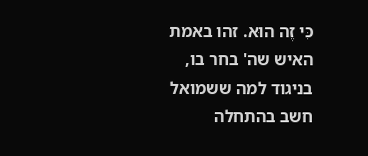כִּי זֶה הוּא. זהו באמת האיש שה' בחר בו, בניגוד למה ששמואל חשב בהתחלה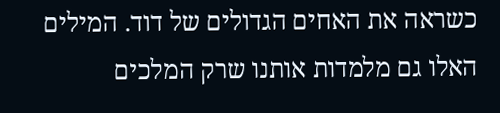כשראה את האחים הגדולים של דוד. המילים האלו גם מלמדות אותנו שרק המלכים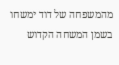מהמשפחה של דוד ימשחו בשמן המשחה הקדוש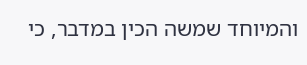והמיוחד שמשה הכין במדבר, כי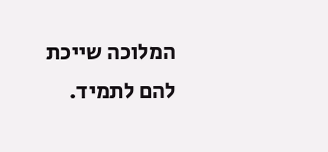המלוכה שייכת להם לתמיד.